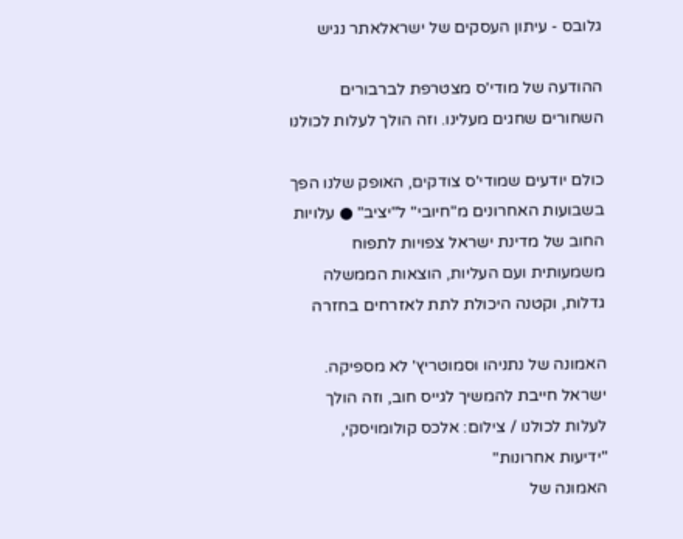גלובס - עיתון העסקים של ישראלאתר נגיש

ההודעה של מודי'ס מצטרפת לברבורים השחורים שחגים מעלינו. וזה הולך לעלות לכולנו

כולם יודעים שמודי'ס צודקים, האופק שלנו הפך בשבועות האחרונים מ"חיובי" ל"יציב" ● עלויות החוב של מדינת ישראל צפויות לתפוח משמעותית ועם העליות, הוצאות הממשלה גדלות, וקטנה היכולת לתת לאזרחים בחזרה

האמונה של נתניהו וסמוטריץ' לא מספיקה. ישראל חייבת להמשיך לגייס חוב, וזה הולך לעלות לכולנו / צילום: אלכס קולומויסקי, "ידיעות אחרונות"
האמונה של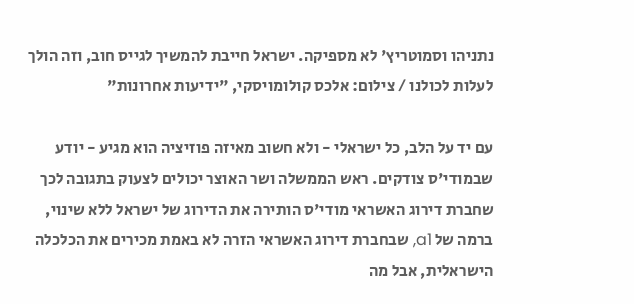נתניהו וסמוטריץ' לא מספיקה. ישראל חייבת להמשיך לגייס חוב, וזה הולך לעלות לכולנו / צילום: אלכס קולומויסקי, "ידיעות אחרונות"

עם יד על הלב, כל ישראלי - ולא חשוב מאיזה פוזיציה הוא מגיע - יודע שבמודי'ס צודקים. ראש הממשלה ושר האוצר יכולים לצעוק בתגובה לכך שחברת דירוג האשראי מודי'ס הותירה את הדירוג של ישראל ללא שינוי, ברמה של a1, שבחברת דירוג האשראי הזרה לא באמת מכירים את הכלכלה הישראלית, אבל מה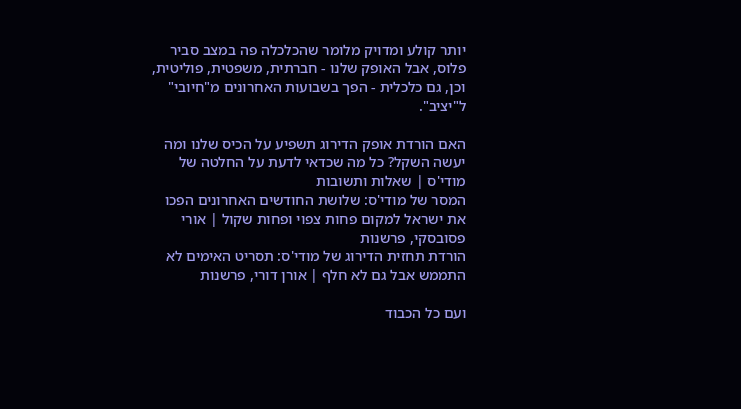יותר קולע ומדויק מלומר שהכלכלה פה במצב סביר פלוס, אבל האופק שלנו - חברתית, משפטית, פוליטית, וכן, גם כלכלית - הפך בשבועות האחרונים מ"חיובי" ל"יציב".

האם הורדת אופק הדירוג תשפיע על הכיס שלנו ומה יעשה השקל? כל מה שכדאי לדעת על החלטה של מודי'ס | שאלות ותשובות
המסר של מודי'ס: שלושת החודשים האחרונים הפכו את ישראל למקום פחות צפוי ופחות שקול | אורי פסובסקי, פרשנות
הורדת תחזית הדירוג של מודי'ס: תסריט האימים לא התממש אבל גם לא חלף | אורן דורי, פרשנות

ועם כל הכבוד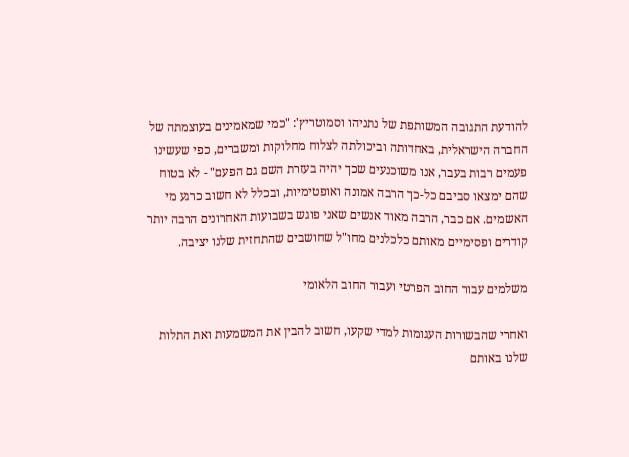להודעת התגובה המשותפת של נתניהו וסמוטריץ': "כמי שמאמינים בעוצמתה של החברה הישראלית, באחדותה וביכולתה לצלוח מחלוקות ומשברים, כפי שעשינו פעמים רבות בעבר, אנו משוכנעים שכך יהיה בעזרת השם גם הפעם" - לא בטוח שהם ימצאו סביבם כל-כך הרבה אמונה ואופטימיות, ובכלל לא חשוב כרגע מי האשמים. אם כבר, הרבה מאוד אנשים שאני פוגש בשבועות האחרונים הרבה יותר קודרים ופסימיים מאותם כלכלנים מחו"ל שחושבים שהתחזית שלנו יציבה.

משלמים עבור החוב הפרטי ועבור החוב הלאומי

ואחרי שהבשורות העגומות למדי שקעו, חשוב להבין את המשמעות ואת התלות שלנו באותם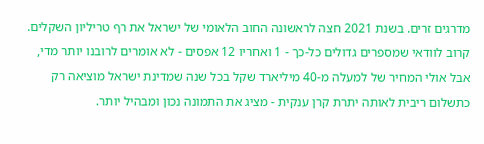מדרגים זרים. בשנת 2021 חצה לראשונה החוב הלאומי של ישראל את רף טריליון השקלים. קרוב לוודאי שמספרים גדולים כל-כך - 1 ואחריו 12 אפסים - לא אומרים לרובנו יותר מדי, אבל אולי המחיר של למעלה מ-40 מיליארד שקל בכל שנה שמדינת ישראל מוציאה רק כתשלום ריבית לאותה יתרת קרן ענקית - מציג את התמונה נכון ומבהיל יותר.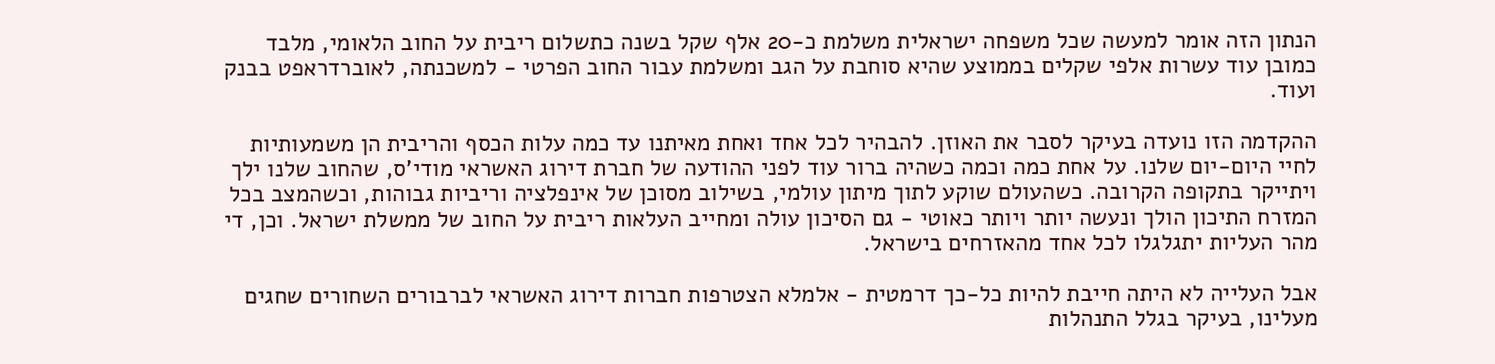הנתון הזה אומר למעשה שכל משפחה ישראלית משלמת כ-20 אלף שקל בשנה כתשלום ריבית על החוב הלאומי, מלבד כמובן עוד עשרות אלפי שקלים בממוצע שהיא סוחבת על הגב ומשלמת עבור החוב הפרטי - למשכנתה, לאוברדראפט בבנק ועוד.

ההקדמה הזו נועדה בעיקר לסבר את האוזן. להבהיר לכל אחד ואחת מאיתנו עד כמה עלות הכסף והריבית הן משמעותיות לחיי היום-יום שלנו. על אחת כמה וכמה כשהיה ברור עוד לפני ההודעה של חברת דירוג האשראי מודי'ס, שהחוב שלנו ילך ויתייקר בתקופה הקרובה. כשהעולם שוקע לתוך מיתון עולמי, בשילוב מסוכן של אינפלציה וריביות גבוהות, וכשהמצב בכל המזרח התיכון הולך ונעשה יותר ויותר כאוטי - גם הסיכון עולה ומחייב העלאות ריבית על החוב של ממשלת ישראל. וכן, די מהר העליות יתגלגלו לכל אחד מהאזרחים בישראל.

אבל העלייה לא היתה חייבת להיות כל-כך דרמטית - אלמלא הצטרפות חברות דירוג האשראי לברבורים השחורים שחגים מעלינו, בעיקר בגלל התנהלות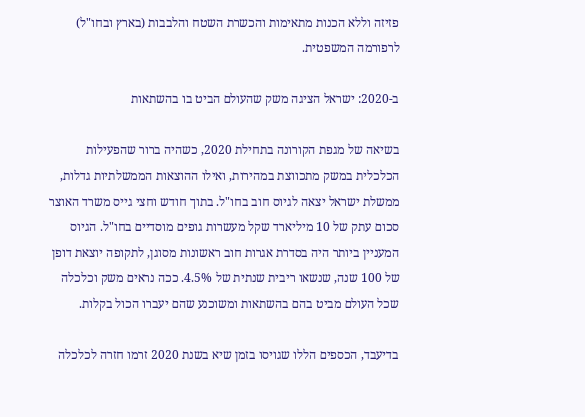פזיזה וללא הכנות מתאימות והכשרת השטח והלבבות (בארץ ובחו"ל) לרפורמה המשפטית.

ב-2020: ישראל הציגה משק שהעולם הביט בו בהשתאות

בשיאה של מגפת הקורונה בתחילת 2020, כשהיה ברור שהפעילות הכלכלית במשק מתכווצת במהירות, ואילו ההוצאות הממשלתיות גדלות, ממשלת ישראל יצאה לגיוס חוב בחו"ל. בתוך חודש וחצי גייס משרד האוצר סכום עתק של 10 מיליארד שקל מעשרות גופים מוסדיים בחו"ל. הגיוס המעניין ביותר היה בסדרת אגרות חוב ראשונות מסוגן, לתקופה יוצאת דופן של 100 שנה, שנשאו ריבית שנתית של 4.5%. ככה נראים משק וכלכלה שכל העולם מביט בהם בהשתאות ומשוכנע שהם יעברו הכול בקלות.

בדיעבד, הכספים הללו שגויסו בזמן שיא בשנת 2020 זרמו חזרה לכלכלה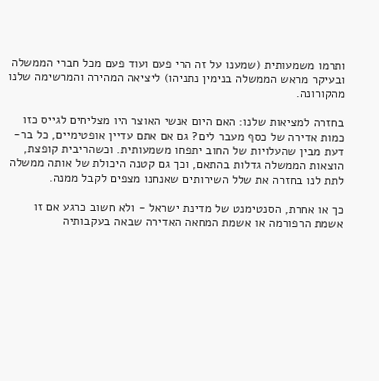ותרמו משמעותית (שמענו על זה הרי פעם ועוד פעם מכל חברי הממשלה ובעיקר מראש הממשלה בנימין נתניהו) ליציאה המהירה והמרשימה שלנו מהקורונה.

בחזרה למציאות שלנו: האם היום אנשי האוצר היו מצליחים לגייס כזו כמות אדירה של כסף מעבר לים? גם אם אתם עדיין אופטימיים, כל בר-דעת מבין שהעלויות של החוב יתפחו משמעותית. וכשהריבית קופצת, הוצאות הממשלה גדלות בהתאם, וכך גם קטנה היכולת של אותה ממשלה לתת לנו בחזרה את שלל השירותים שאנחנו מצפים לקבל ממנה.

כך או אחרת, הסנטימנט של מדינת ישראל - ולא חשוב כרגע אם זו אשמת הרפורמה או אשמת המחאה האדירה שבאה בעקבותיה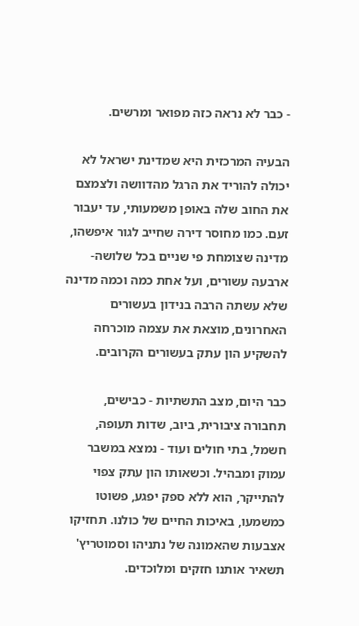- כבר לא נראה כזה מפואר ומרשים.

הבעיה המרכזית היא שמדינת ישראל לא יכולה להוריד את הרגל מהדוושה ולצמצם את החוב שלה באופן משמעותי, עד יעבור זעם. כמו מחוסר דירה שחייב לגור איפשהו, מדינה שצומחת פי שניים בכל שלושה-ארבעה עשורים, ועל אחת כמה וכמה מדינה שלא עשתה הרבה בנידון בעשורים האחרונים, מוצאת את עצמה מוכרחה להשקיע הון עתק בעשורים הקרובים.

כבר היום, מצב התשתיות - כבישים, תחבורה ציבורית, ביוב, שדות תעופה, חשמל, בתי חולים ועוד - נמצא במשבר עמוק ומבהיל. וכשאותו הון עתק צפוי להתייקר, הוא ללא ספק יפגע, פשוטו כמשמעו, באיכות החיים של כולנו. תחזיקו אצבעות שהאמונה של נתניהו וסמוטריץ' תשאיר אותנו חזקים ומלוכדים.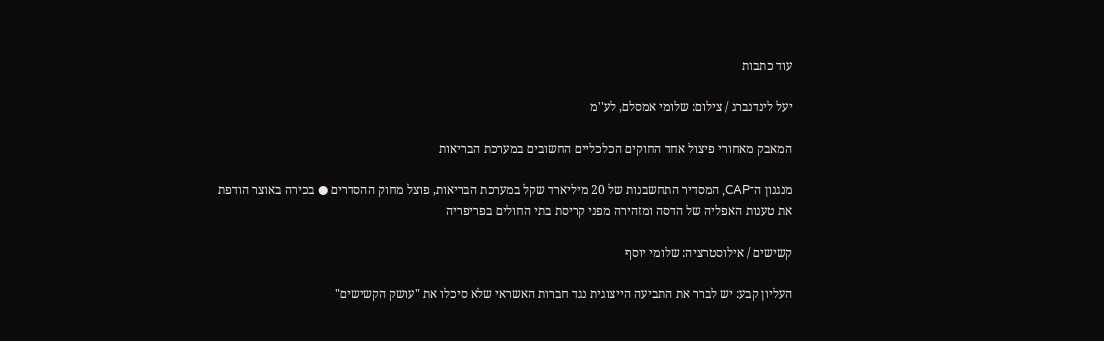עוד כתבות

יעל לינדנברג / צילום: שלומי אמסלם, לע''מ

המאבק מאחורי פיצול אחד החוקים הכלכליים החשובים במערכת הבריאות

מנגנון ה־CAP, המסדיר התחשבנות של 20 מיליארד שקל במערכת הבריאות, פוצל מחוק ההסדרים ● בכירה באוצר הודפת את טענות האפליה של הדסה ומזהירה מפני קריסת בתי החולים בפריפריה

קשישים / אילוסטרציה: שלומי יוסף

העליון קבע: יש לברר את התביעה הייצוגית נגד חברות האשראי שלא סיכלו את "עושק הקשישים"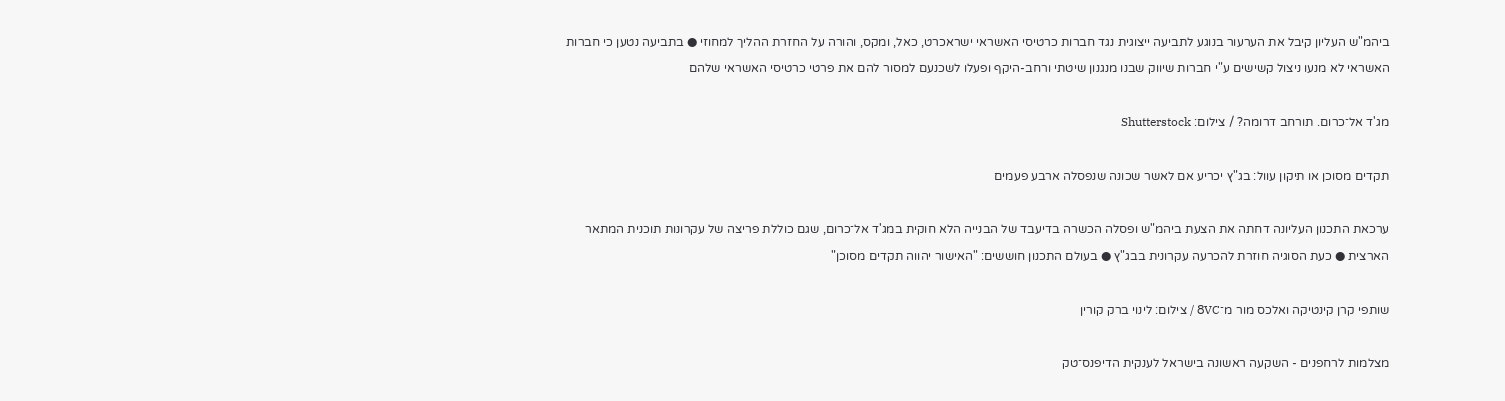ביהמ"ש העליון קיבל את הערעור בנוגע לתביעה ייצוגית נגד חברות כרטיסי האשראי ישראכרט, כאל, ומקס, והורה על החזרת ההליך למחוזי ● בתביעה נטען כי חברות האשראי לא מנעו ניצול קשישים ע"י חברות שיווק שבנו מנגנון שיטתי ורחב-היקף ופעלו לשכנעם למסור להם את פרטי כרטיסי האשראי שלהם

מג'ד אל־כרום. תורחב דרומה? / צילום: Shutterstock

תקדים מסוכן או תיקון עוול: בג"ץ יכריע אם לאשר שכונה שנפסלה ארבע פעמים

ערכאת התכנון העליונה דחתה את הצעת ביהמ"ש ופסלה הכשרה בדיעבד של הבנייה הלא חוקית במג'ד אל־כרום, שגם כוללת פריצה של עקרונות תוכנית המתאר הארצית ● כעת הסוגיה חוזרת להכרעה עקרונית בבג"ץ ● בעולם התכנון חוששים: "האישור יהווה תקדים מסוכן"

שותפי קרן קינטיקה ואלכס מור מ־8VC / צילום: לינוי ברק קורין

מצלמות לרחפנים - השקעה ראשונה בישראל לענקית הדיפנס־טק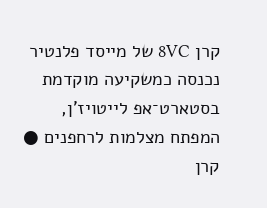קרן 8VC של מייסד פלנטיר נכנסה כמשקיעה מוקדמת בסטארט־אפ לייטויז'ן, המפתח מצלמות לרחפנים ● קרן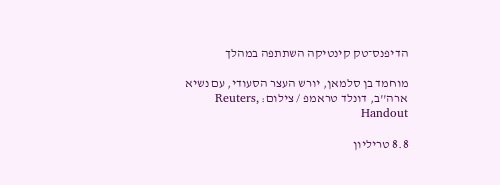הדיפנס־טק קינטיקה השתתפה במהלך

מוחמד בן סלמאן, יורש העצר הסעודי, עם נשיא ארה''ב, דונלד טראמפ / צילום: Reuters, Handout

8.8 טריליון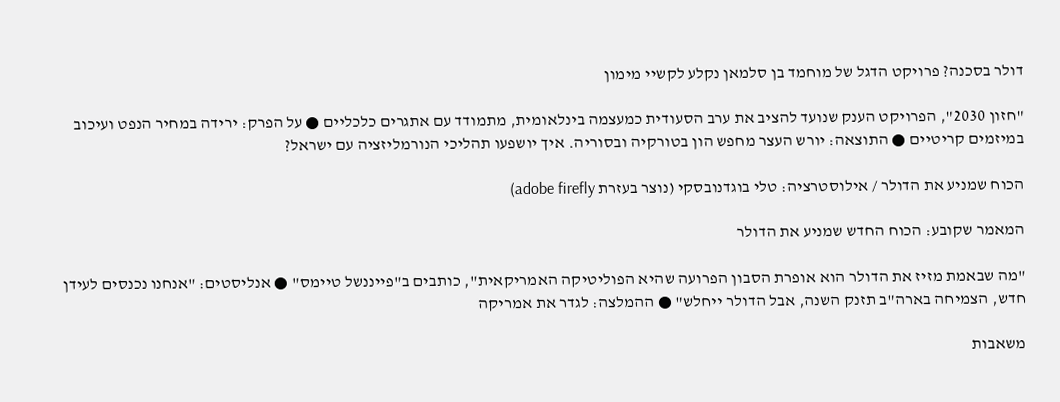דולר בסכנה? פרויקט הדגל של מוחמד בן סלמאן נקלע לקשיי מימון

"חזון 2030", הפרויקט הענק שנועד להציב את ערב הסעודית כמעצמה בינלאומית, מתמודד עם אתגרים כלכליים ● על הפרק: ירידה במחיר הנפט ועיכוב במיזמים קריטיים ● התוצאה: יורש העצר מחפש הון בטורקיה ובסוריה. איך יושפעו תהליכי הנורמליזציה עם ישראל?

הכוח שמניע את הדולר / אילוסטרציה: טלי בוגדנובסקי (נוצר בעזרת adobe firefly)

המאמר שקובע: הכוח החדש שמניע את הדולר

"מה שבאמת מזיז את הדולר הוא אופרת הסבון הפרועה שהיא הפוליטיקה האמריקאית", כותבים ב"פייננשל טיימס" ● אנליסטים: "אנחנו נכנסים לעידן חדש, הצמיחה בארה"ב תזנק השנה, אבל הדולר ייחלש" ● ההמלצה: לגדר את אמריקה

משאבות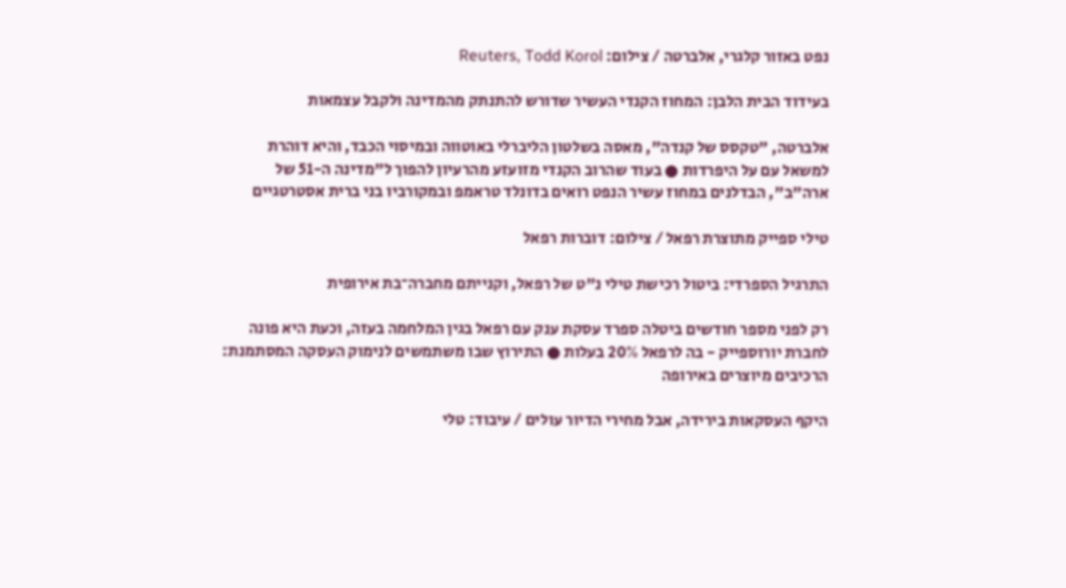נפט באזור קלגרי, אלברטה / צילום: Reuters, Todd Korol

בעידוד הבית הלבן: המחוז הקנדי העשיר שדורש להתנתק מהמדינה ולקבל עצמאות

אלברטה, "טקסס של קנדה", מאסה בשלטון הליברלי באוטווה ובמיסוי הכבד, והיא דוהרת למשאל עם על היפרדות ● בעוד שהרוב הקנדי מזועזע מהרעיון להפוך ל"מדינה ה-51 של ארה"ב", הבדלנים במחוז עשיר הנפט רואים בדונלד טראמפ ובמקורביו בני ברית אסטרטגיים

טילי ספייק מתוצרת רפאל / צילום: דוברות רפאל

התרגיל הספרדי: ביטול רכישת טילי נ"ט של רפאל, וקנייתם מחברה־בת אירופית

רק לפני מספר חודשים ביטלה ספרד עסקת ענק עם רפאל בגין המלחמה בעזה, וכעת היא פונה לחברת יורוספייק - בה לרפאל 20% בעלות ● התירוץ שבו משתמשים לנימוק העסקה המסתמנת: הרכיבים מיוצרים באירופה

היקף העסקאות בירידה, אבל מחירי הדיור עולים / עיבוד: טלי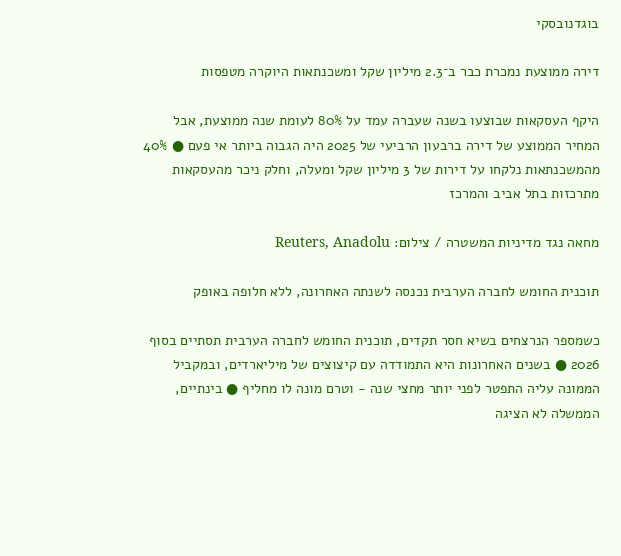בוגדנובסקי

דירה ממוצעת נמכרת כבר ב־2.3 מיליון שקל ומשכנתאות היוקרה מטפסות

היקף העסקאות שבוצעו בשנה שעברה עמד על 80% לעומת שנה ממוצעת, אבל המחיר הממוצע של דירה ברבעון הרביעי של 2025 היה הגבוה ביותר אי פעם ● 40% מהמשכנתאות נלקחו על דירות של 3 מיליון שקל ומעלה, וחלק ניכר מהעסקאות מתרכזות בתל אביב והמרכז

מחאה נגד מדיניות המשטרה / צילום: Reuters, Anadolu

תוכנית החומש לחברה הערבית נכנסה לשנתה האחרונה, ללא חלופה באופק

כשמספר הנרצחים בשיא חסר תקדים, תוכנית החומש לחברה הערבית תסתיים בסוף 2026 ● בשנים האחרונות היא התמודדה עם קיצוצים של מיליארדים, ובמקביל הממונה עליה התפטר לפני יותר מחצי שנה - וטרם מונה לו מחליף ● בינתיים, הממשלה לא הציגה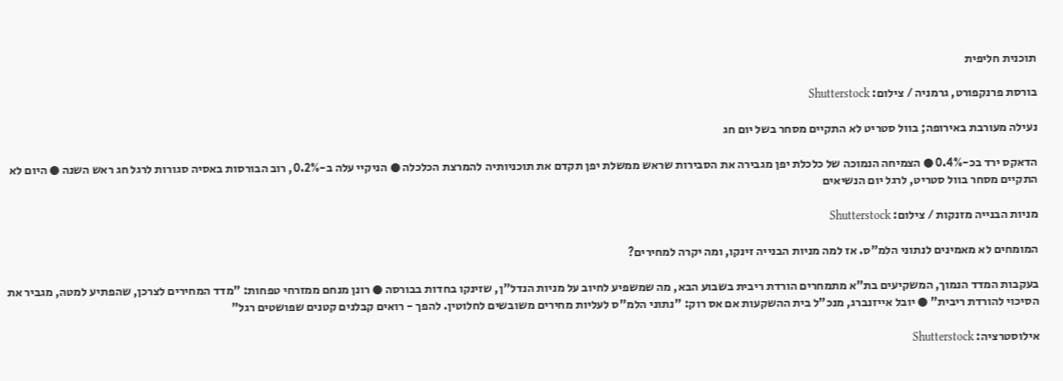תוכנית חליפית

בורסת פרנקפורט, גרמניה / צילום: Shutterstock

נעילה מעורבת באירופה; בוול סטריט לא התקיים מסחר בשל יום חג

הדאקס ירד בכ-0.4% ● הצמיחה הנמוכה של כלכלת יפן מגבירה את הסבירות שראש ממשלת יפן תקדם את תוכניותיה להמרצת הכלכלה ● הניקיי עלה ב-0.2%, רוב הבורסות באסיה סגורות לרגל חג ראש השנה ● היום לא התקיים מסחר בוול סטריט, לרגל יום הנשיאים

מניות הבנייה מזנקות / צילום: Shutterstock

המומחים לא מאמינים לנתוני הלמ"ס. אז למה מניות הבנייה זינקו, ומה יקרה למחירים?

בעקבות המדד הנמוך, המשקיעים בת"א מתמחרים הורדת ריבית בשבוע הבא, מה שמשפיע לחיוב על מניות הנדל"ן, שזינקו בחדות בבורסה ● רונן מנחם ממזרחי טפחות: "מדד המחירים לצרכן, שהפתיע למטה, מגביר את הסיכוי להורדת ריבית" ● יובל אייזנברג, מנכ"ל בית ההשקעות אם אס רוק: "נתוני הלמ"ס לעליות מחירים משובשים לחלוטין. להפך - רואים קבלנים קטנים שפושטים רגל"

אילוסטרציה: Shutterstock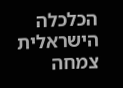הכלכלה הישראלית צמחה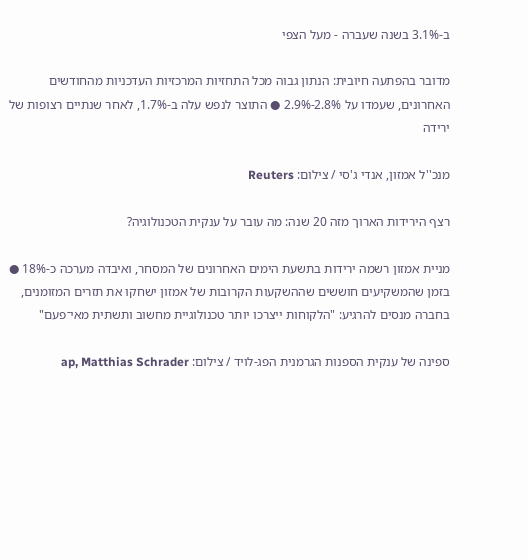ב-3.1% בשנה שעברה - מעל הצפי

מדובר בהפתעה חיובית: הנתון גבוה מכל התחזיות המרכזיות העדכניות מהחודשים האחרונים, שעמדו על 2.8%-2.9% ● התוצר לנפש עלה ב-1.7%, לאחר שנתיים רצופות של ירידה

מנכ''ל אמזון, אנדי ג'סי / צילום: Reuters

רצף הירידות הארוך מזה 20 שנה: מה עובר על ענקית הטכנולוגיה?

מניית אמזון רשמה ירידות בתשעת הימים האחרונים של המסחר, ואיבדה מערכה כ-18% ● בזמן שהמשקיעים חוששים שההשקעות הקרובות של אמזון ישחקו את תזרים המזומנים, בחברה מנסים להרגיע: "הלקוחות ייצרכו יותר טכנולוגיית מחשוב ותשתית מאי־פעם"

ספינה של ענקית הספנות הגרמנית הפג-לויד / צילום: ap, Matthias Schrader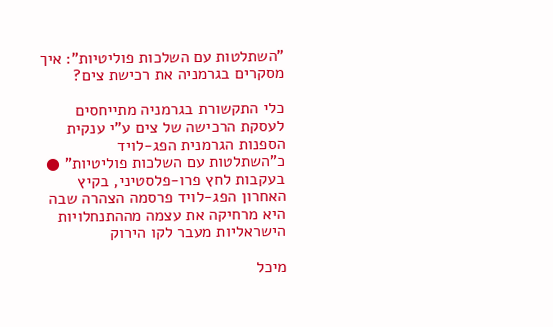"השתלטות עם השלכות פוליטיות": איך מסקרים בגרמניה את רכישת צים?

כלי התקשורת בגרמניה מתייחסים לעסקת הרכישה של צים ע"י ענקית הספנות הגרמנית הפג-לויד כ"השתלטות עם השלכות פוליטיות" ● בעקבות לחץ פרו-פלסטיני, בקיץ האחרון הפג-לויד פרסמה הצהרה שבה היא מרחיקה את עצמה מההתנחלויות הישראליות מעבר לקו הירוק

מיכל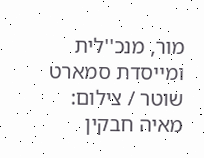מור, מנכ''לית ומייסדת סמארט שוטר / צילום: מאיה חבקין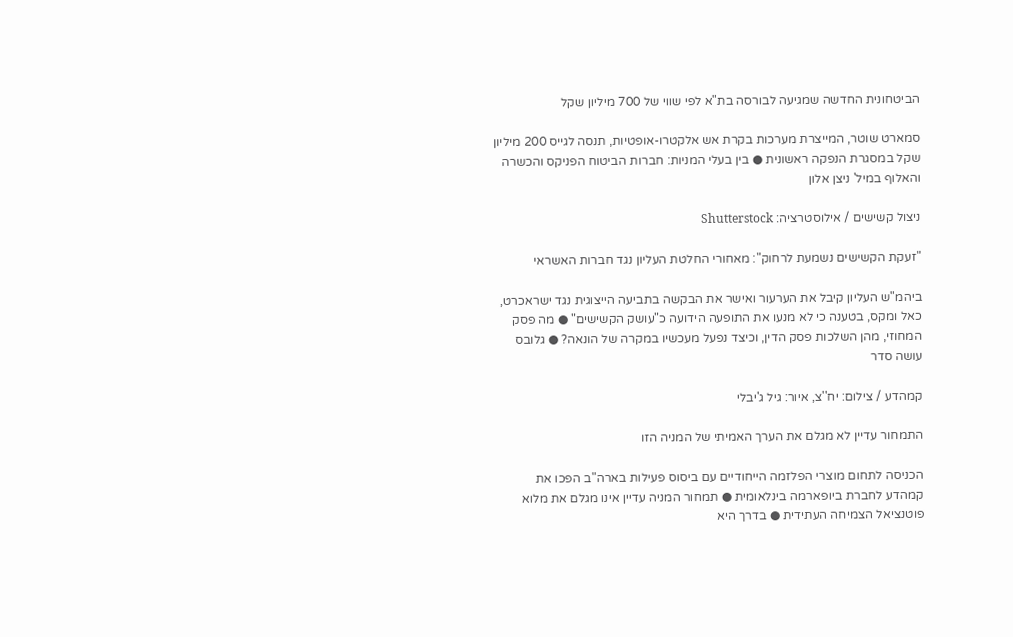הביטחונית החדשה שמגיעה לבורסה בת"א לפי שווי של 700 מיליון שקל

סמארט שוטר, המייצרת מערכות בקרת אש אלקטרו-אופטיות, תנסה לגייס 200 מיליון שקל במסגרת הנפקה ראשונית ● בין בעלי המניות: חברות הביטוח הפניקס והכשרה והאלוף במיל' ניצן אלון

ניצול קשישים / אילוסטרציה: Shutterstock

"זעקת הקשישים נשמעת לרחוק": מאחורי החלטת העליון נגד חברות האשראי

ביהמ"ש העליון קיבל את הערעור ואישר את הבקשה בתביעה הייצוגית נגד ישראכרט, כאל ומקס, בטענה כי לא מנעו את התופעה הידועה כ"עושק הקשישים" ● מה פסק המחוזי, מהן השלכות פסק הדין, וכיצד נפעל מעכשיו במקרה של הונאה? ● גלובס עושה סדר

קמהדע / צילום: יח''צ, איור: גיל ג'יבלי

התמחור עדיין לא מגלם את הערך האמיתי של המניה הזו

הכניסה לתחום מוצרי הפלזמה הייחודיים עם ביסוס פעילות בארה"ב הפכו את קמהדע לחברת ביופארמה בינלאומית ● תמחור המניה עדיין אינו מגלם את מלוא פוטנציאל הצמיחה העתידית ● בדרך היא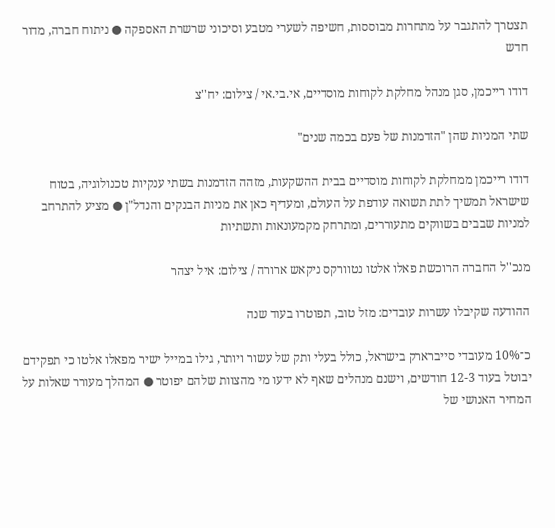תצטרך להתגבר על מתחרות מבוססות, חשיפה לשערי מטבע וסיכוני שרשרת האספקה ● ניתוח חברה, מדור חדש

דודו רייכמן, סגן מנהל מחלקת לקוחות מוסדיים, אי.בי.אי / צילום: יח''צ

שתי המניות שהן "הזדמנות של פעם בכמה שנים"

דודו רייכמן ממחלקת לקוחות מוסדיים בבית ההשקעות, מזהה הזדמנות בשתי ענקיות טכנולוגיה, בטוח שישראל תמשיך לתת תשואה עודפת על העולם, ומעדיף כאן את מניות הבנקים והנדל"ן ● מציע להתרחב למניות שבבים בשווקים מתעוררים, ומתרחק מקמעונאות ותשתיות

מנכ''ל החברה הרוכשת פאלו אלטו נטוורקס ניקאש ארורה / צילום: איל יצהר

ההודעה שקיבלו עשרות עובדים: מזל טוב, תפוטרו בעוד שנה

כ־10% מעובדי סייברארק בישראל, כולל בעלי ותק של עשור ויותר, גילו במייל ישיר מפאלו אלטו כי תפקידם יבוטל בעוד 12-3 חודשים, וישנם מנהלים שאף לא ידעו מי מהצוות שלהם יפוטר ● המהלך מעורר שאלות על המחיר האנושי של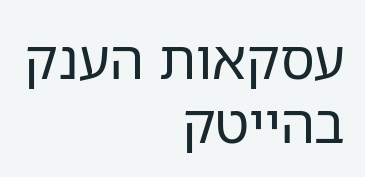עסקאות הענק בהייטק